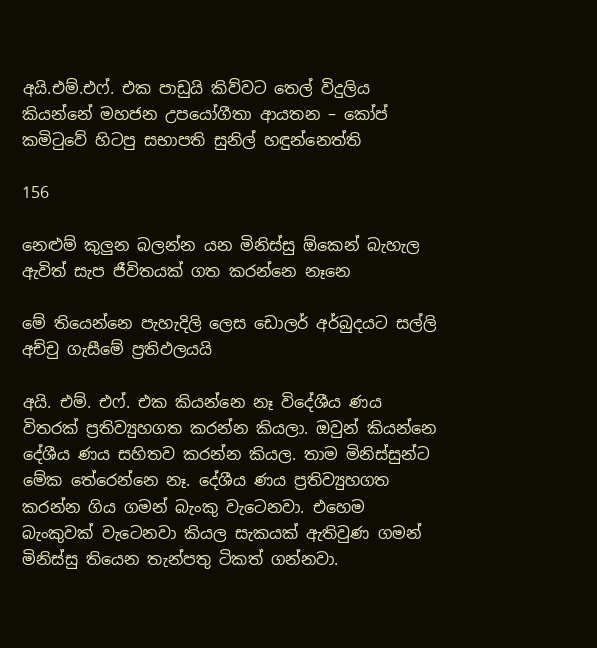අයි.එම්.එෆ්. එක පාඩුයි කිව්වට තෙල් විදුලිය කියන්නේ මහජන උපයෝගීතා ආයතන – කෝප් කමිටුවේ හිටපු සභාපති සුනිල් හඳුන්නෙත්ති

156

නෙළුම් කුලුන බලන්න යන මිනිස්සු ඕකෙන් බැහැල ඇවිත් සැප ජීවිතයක් ගත කරන්නෙ නෑනෙ

මේ තියෙන්නෙ පැහැදිලි ලෙස ඩොලර් අර්බුදයට සල්ලි අච්චු ගැසීමේ ප්‍රතිඵලයයි

අයි. එම්. එෆ්. එක කියන්නෙ නෑ විදේශීය ණය විතරක් ප්‍රතිව්‍යුහගත කරන්න කියලා. ඔවුන් කියන්නෙ දේශීය ණය සහිතව කරන්න කියල. තාම මිනිස්සුන්ට මේක තේරෙන්නෙ නෑ. දේශීය ණය ප්‍රතිව්‍යුහගත කරන්න ගිය ගමන් බැංකු වැටෙනවා. එහෙම බැංකුවක් වැටෙනවා කියල සැකයක් ඇතිවුණ ගමන් මිනිස්සු තියෙන තැන්පතු ටිකත් ගන්නවා.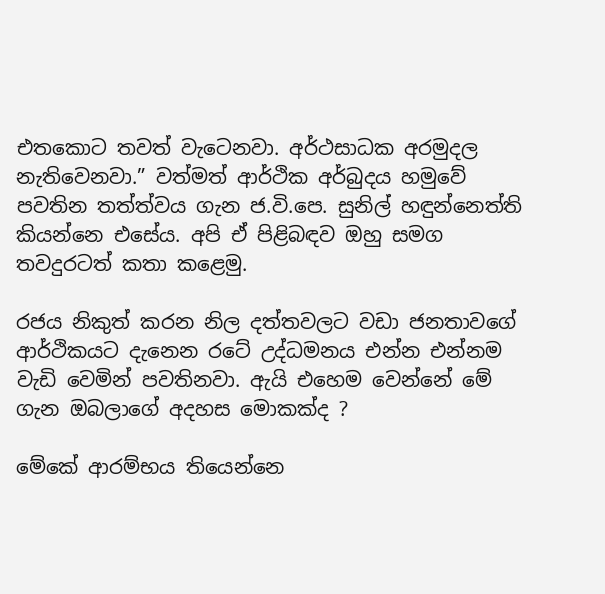එතකොට තවත් වැටෙනවා. අර්ථසාධක අරමුදල නැතිවෙනවා.” වත්මත් ආර්ථික අර්බුදය හමුවේ පවතින තත්ත්වය ගැන ජ.වි.පෙ. සුනිල් හඳුන්නෙත්ති කියන්නෙ එසේය. අපි ඒ පිළිබඳව ඔහු සමග තවදුරටත් කතා කළෙමු.

රජය නිකුත් කරන නිල දත්තවලට වඩා ජනතාවගේ ආර්ථිකයට දැනෙන රටේ උද්ධමනය එන්න එන්නම වැඩි වෙමින් පවතිනවා. ඇයි එහෙම වෙන්නේ මේ ගැන ඔබලාගේ අදහස මොකක්ද ?

මේකේ ආරම්භය තියෙන්නෙ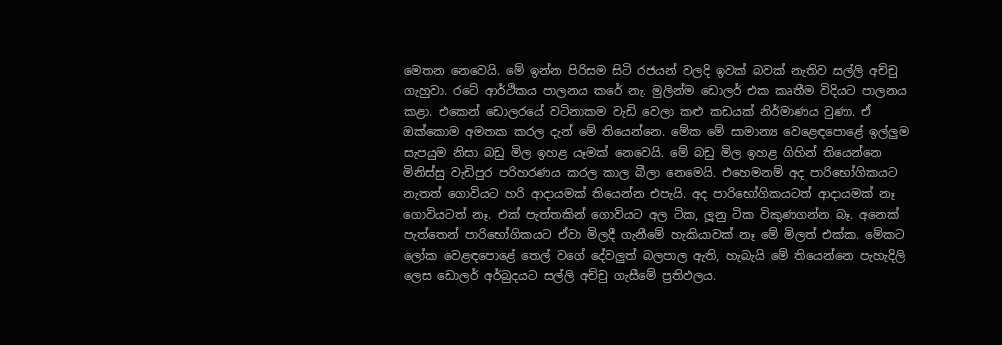මෙතන නෙවෙයි. මේ ඉන්න පිරිසම සිටි රජයන් වලදි ඉවක් බවක් නැතිව සල්ලි අච්චු ගැහුවා. රටේ ආර්ථිකය පාලනය කරේ නැ. මුලින්ම ඩොලර් එක කෘතීම විදියට පාලනය කළා. එකෙන් ඩොලරයේ වටිනාකම වැඩි වෙලා කළු කඩයක් නිර්මාණය වුණා. ඒ ඔක්කොම අමතක කරල දැන් මේ තියෙන්නෙ. මේක මේ සාමාන්‍ය වෙළෙඳපොළේ ඉල්ලුම සැපයුම නිසා බඩු මිල ඉහළ යෑමක් නෙවෙයි. මේ බඩු මිල ඉහළ ගිහින් තියෙන්නෙ මිනිස්සු වැඩිපුර පරිහරණය කරල කාල බීලා නෙමෙයි. එහෙමනම් අද පාරිභෝගිකයට නැතත් ගොවියට හරි ආදායමක් තියෙන්න එපැයි. අද පාරිභෝගිකයටත් ආදායමක් නෑ ගොවියටත් නෑ. එක් පැත්තකින් ගොවියට අල ටික, ලූනු ටික විකුණගන්න බෑ. අනෙක් පැත්තෙන් පාරිභෝගිකයට ඒවා මිලදී ගැනීමේ හැකියාවක් නෑ මේ මිලත් එක්ක. මේකට ලෝක වෙළඳපොළේ තෙල් වගේ දේවලුත් බලපාල ඇති, හැබැයි මේ තියෙන්නෙ පැහැදිලි ලෙස ඩොලර් අර්බුදයට සල්ලි අච්චු ගැසීමේ ප්‍රතිඵලය.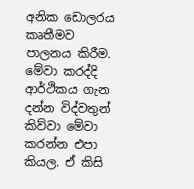අනික ඩොලරය කෘතීමව පාලනය කිරීම. මේවා කරද්දි ආර්ථිකය ගැන දන්න විද්වතුන් කිව්වා මේවා කරන්න එපා කියල. ඒ කිසි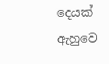දෙයක් ඇහුවෙ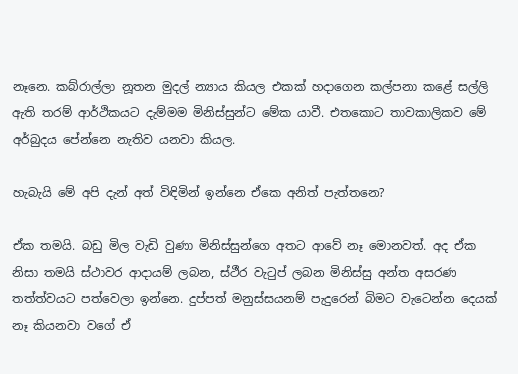නෑනෙ. කබ්රාල්ලා නූතන මුදල් න්‍යාය කියල එකක් හදාගෙන කල්පනා කළේ සල්ලි ඇති තරම් ආර්ථිකයට දැම්මම මිනිස්සුන්ට මේක යාවී. එතකොට තාවකාලිකව මේ අර්බුදය පේන්නෙ නැතිව යනවා කියල.

හැබැයි මේ අපි දැන් අත් විඳිමින් ඉන්නෙ ඒකෙ අනිත් පැත්තනෙ?

ඒක තමයි. බඩු මිල වැඩි වුණා මිනිස්සුන්ගෙ අතට ආවේ නෑ මොනවත්. අද ඒක නිසා තමයි ස්ථාවර ආදායම් ලබන, ස්ථීර වැටුප් ලබන මිනිස්සු අන්ත අසරණ තත්ත්වයට පත්වෙලා ඉන්නෙ. දුප්පත් මනුස්සයනම් පැදුරෙන් බිමට වැටෙන්න දෙයක් නෑ කියනවා වගේ ඒ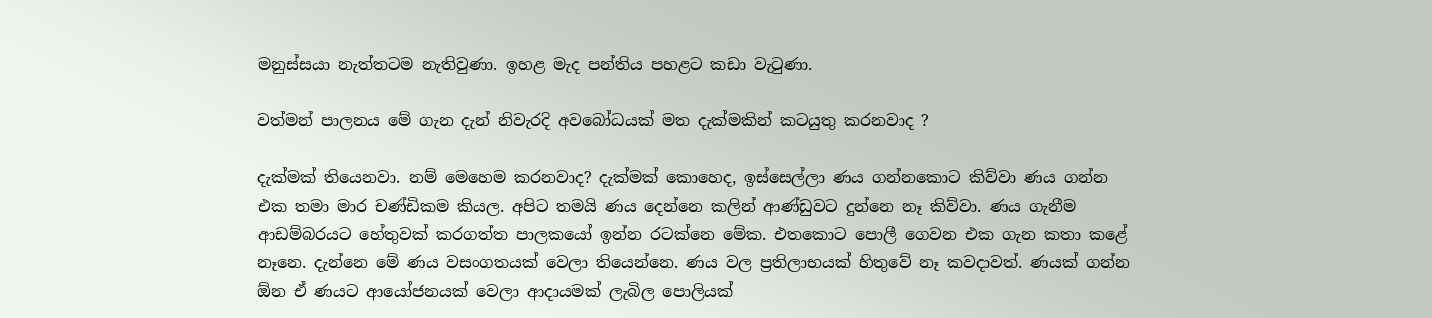මනුස්සයා නැත්තටම නැතිවුණා. ඉහළ මැද පන්තිය පහළට කඩා වැටුණා.

වත්මන් පාලනය මේ ගැන දැන් නිවැරදි අවබෝධයක් මත දැක්මකින් කටයුතු කරනවාද ?

දැක්මක් තියෙනවා. නම් මෙහෙම කරනවාද? දැක්මක් කොහෙද, ඉස්සෙල්ලා ණය ගන්නකොට කිව්වා ණය ගන්න එක තමා මාර චණ්ඩිකම කියල. අපිට තමයි ණය දෙන්නෙ කලින් ආණ්ඩුවට දුන්නෙ නෑ කිව්වා. ණය ගැනීම ආඩම්බරයට හේතුවක් කරගත්ත පාලකයෝ ඉන්න රටක්නෙ මේක. එතකොට පොලී ගෙවන එක ගැන කතා කළේ නෑනෙ. දැන්නෙ මේ ණය වසංගතයක් වෙලා තියෙන්නෙ. ණය වල ප්‍රතිලාභයක් හිතුවේ නෑ කවදාවත්. ණයක් ගන්න ඕන ඒ ණයට ආයෝජනයක් වෙලා ආදායමක් ලැබිල පොලියක්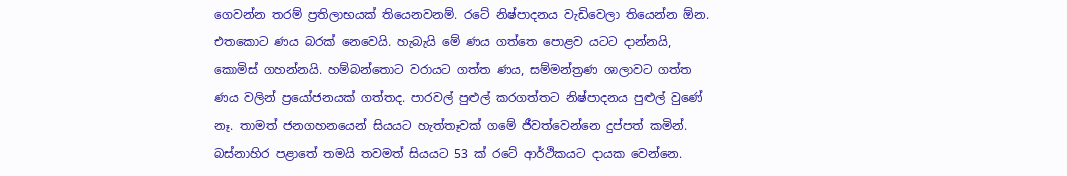ගෙවන්න තරම් ප්‍රතිලාභයක් තියෙනවනම්. රටේ නිෂ්පාදනය වැඩිවෙලා තියෙන්න ඕන. එතකොට ණය බරක් නෙවෙයි. හැබැයි මේ ණය ගත්තෙ පොළව යටට දාන්නයි, කොමිස් ගහන්නයි. හම්බන්තොට වරායට ගත්ත ණය, සම්මන්ත්‍රණ ශාලාවට ගත්ත ණය වලින් ප්‍රයෝජනයක් ගත්තද. පාරවල් පුළුල් කරගත්තට නිෂ්පාදනය පුළුල් වුණේ නෑ. තාමත් ජනගහනයෙන් සියයට හැත්තෑවක් ගමේ ජීවත්වෙන්නෙ දුප්පත් කමින්. බස්නාහිර පළාතේ තමයි තවමත් සියයට 53 ක් රටේ ආර්ථිකයට දායක වෙන්නෙ.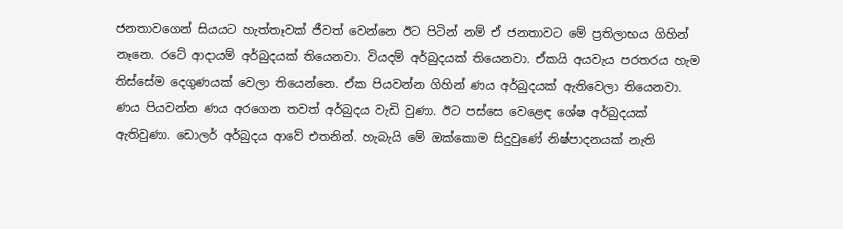ජනතාවගෙන් සියයට හැත්තෑවක් ජීවත් වෙන්නෙ ඊට පිටින් නම් ඒ ජනතාවට මේ ප්‍රතිලාභය ගිහින් නෑනෙ. රටේ ආදායම් අර්බුදයක් තියෙනවා. වියදම් අර්බුදයක් තියෙනවා. ඒකයි අයවැය පරතරය හැම තිස්සේම දෙගුණයක් වෙලා තියෙන්නෙ. ඒක පියවන්න ගිහින් ණය අර්බුදයක් ඇතිවෙලා තියෙනවා. ණය පියවන්න ණය අරගෙන තවත් අර්බුදය වැඩි වුණා. ඊට පස්සෙ වෙළෙඳ ශේෂ අර්බුදයක් ඇතිවුණා. ඩොලර් අර්බුදය ආවේ එතනින්. හැබැයි මේ ඔක්කොම සිදුවුණේ නිෂ්පාදනයක් නැති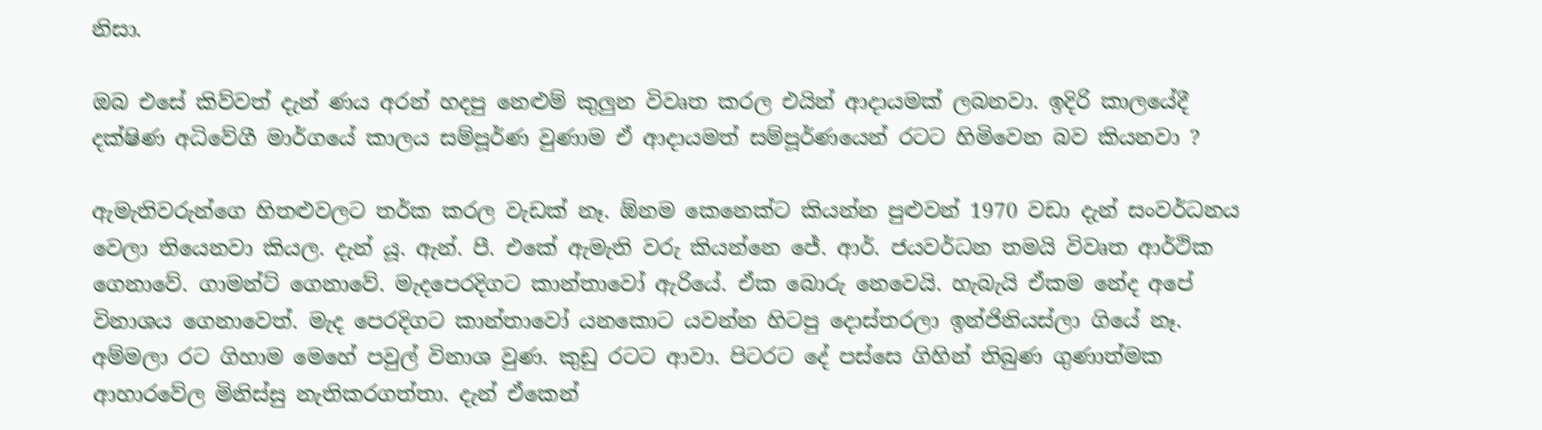නිසා.

ඔබ එසේ කිව්වත් දැන් ණය අරන් හදපු නෙළුම් කුලුන විවෘත කරල එයින් ආදායමක් ලබනවා. ඉදිරි කාලයේදී දක්ෂිණ අධිවේගී මාර්ගයේ කාලය සම්පූර්ණ වුණාම ඒ ආදායමත් සම්පූර්ණයෙන් රටට හිමිවෙන බව කියනවා ?

ඇමැතිවරුන්ගෙ හිතළුවලට තර්ක කරල වැඩක් නෑ. ඕනම කෙනෙක්ට කියන්න පුළුවන් 1970 වඩා දැන් සංවර්ධනය වෙලා තියෙනවා කියල. දැන් යූ. ඇන්. පී. එකේ ඇමැති වරු කියන්නෙ ජේ. ආර්. ජයවර්ධන තමයි විවෘත ආර්ථික ගෙනාවේ. ගාමන්ට් ගෙනාවේ. මැදපෙරදිගට කාන්තාවෝ ඇරියේ. ඒක බොරු නෙවෙයි. හැබැයි ඒකම නේද අපේ විනාශය ගෙනාවෙත්. මැද පෙරදිගට කාන්තාවෝ යනකොට යවන්න හිටපු දොස්තරලා ඉන්ජිනියස්ලා ගියේ නෑ. අම්මලා රට ගිහාම මෙහේ පවුල් විනාශ වුණ. කුඩු රටට ආවා. පිටරට දේ පස්සෙ ගිහින් තිබුණ ගුණාත්මක ආහාරවේල මිනිස්සු නැතිකරගත්තා. දැන් ඒකෙන්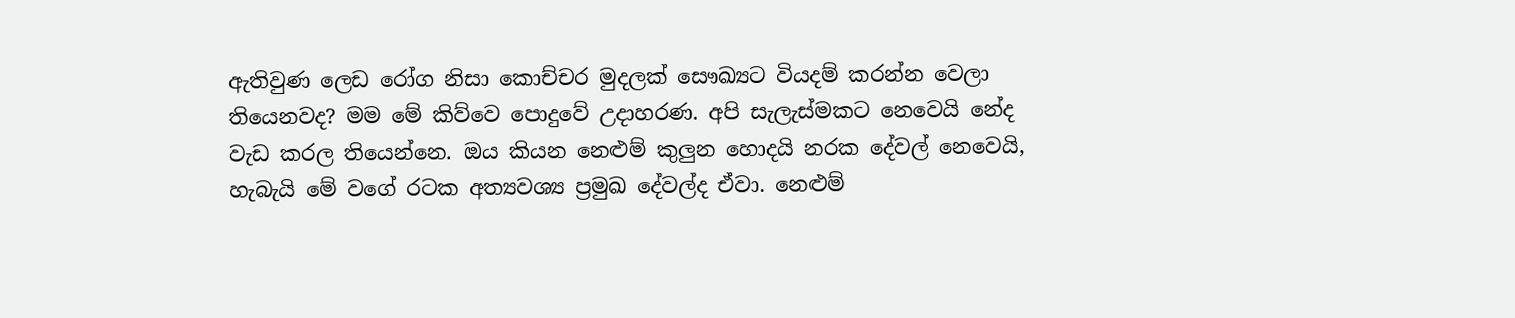ඇතිවුණ ලෙඩ රෝග නිසා කොච්චර මුදලක් සෞඛ්‍යට වියදම් කරන්න වෙලා තියෙනවද? මම මේ කිව්වෙ පොදුවේ උදාහරණ. අපි සැලැස්මකට නෙවෙයි නේද වැඩ කරල තියෙන්නෙ. ඔය කියන නෙළුම් කුලුන හොදයි නරක දේවල් නෙවෙයි, හැබැයි මේ වගේ රටක අත්‍යවශ්‍ය ප්‍රමුඛ දේවල්ද ඒවා. නෙළුම්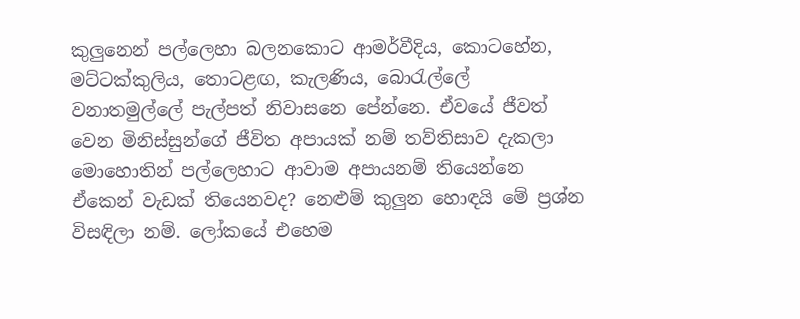කුලුනෙන් පල්ලෙහා බලනකොට ආමර්වීදිය, කොටහේන, මට්ටක්කුලිය, තොටළඟ, කැලණිය, බොරැල්ලේ වනාතමුල්ලේ පැල්පත් නිවාසනෙ පේන්නෙ. ඒවයේ ජීවත් වෙන මිනිස්සුන්ගේ ජීවිත අපායක් නම් තව්තිසාව දැකලා මොහොතින් පල්ලෙහාට ආවාම අපායනම් තියෙන්නෙ ඒකෙන් වැඩක් තියෙනවද? නෙළුම් කුලුන හොඳයි මේ ප්‍රශ්න විසඳිලා නම්. ලෝකයේ එහෙම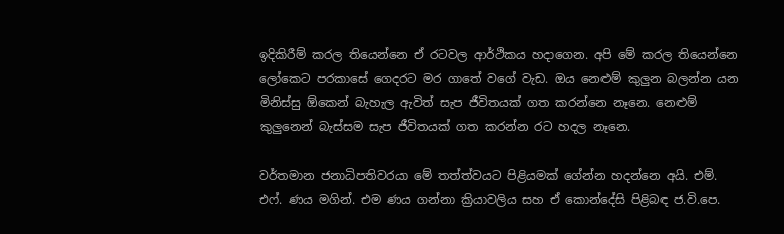ඉදිකිරීම් කරල තියෙන්නෙ ඒ රටවල ආර්ථිකය හදාගෙන. අපි මේ කරල තියෙන්නෙ ලෝකෙට පරකාසේ ගෙදරට මර ගාතේ වගේ වැඩ. ඔය නෙළුම් කුලුන බලන්න යන මිනිස්සු ඕකෙන් බැහැල ඇවිත් සැප ජීවිතයක් ගත කරන්නෙ නෑනෙ. නෙළුම් කුලුනෙන් බැස්සම සැප ජීවිතයක් ගත කරන්න රට හදල නෑනෙ.

වර්තමාන ජනාධිපතිවරයා මේ තත්ත්වයට පිළියමක් ගේන්න හදන්නෙ අයි. එම්. එෆ්. ණය මගින්. එම ණය ගන්නා ක්‍රියාවලිය සහ ඒ කොන්දේසි පිළිබඳ ජ.වි.පෙ.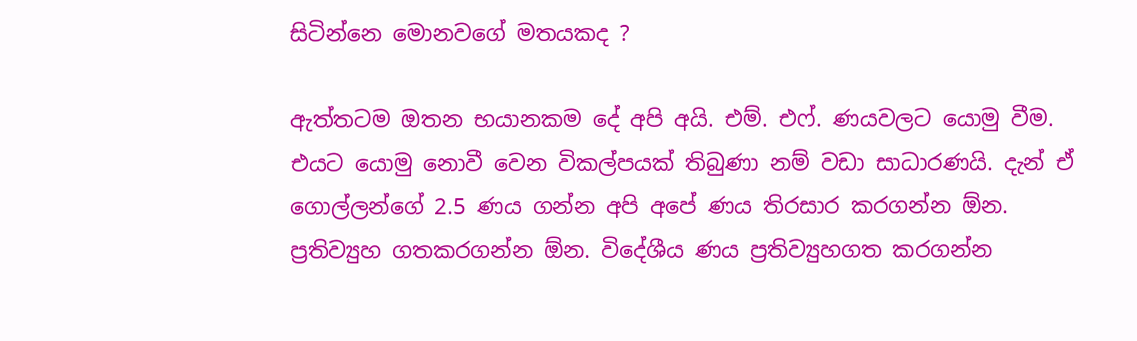සිටින්නෙ මොනවගේ මතයකද ?

ඇත්තටම ඔතන භයානකම දේ අපි අයි. එම්. එෆ්. ණයවලට යොමු වීම. එයට යොමු නොවී වෙන විකල්පයක් තිබුණා නම් වඩා සාධාරණයි. දැන් ඒ ගොල්ලන්ගේ 2.5 ණය ගන්න අපි අපේ ණය තිරසාර කරගන්න ඕන. ප්‍රතිව්‍යුහ ගතකරගන්න ඕන. විදේශීය ණය ප්‍රතිව්‍යුහගත කරගන්න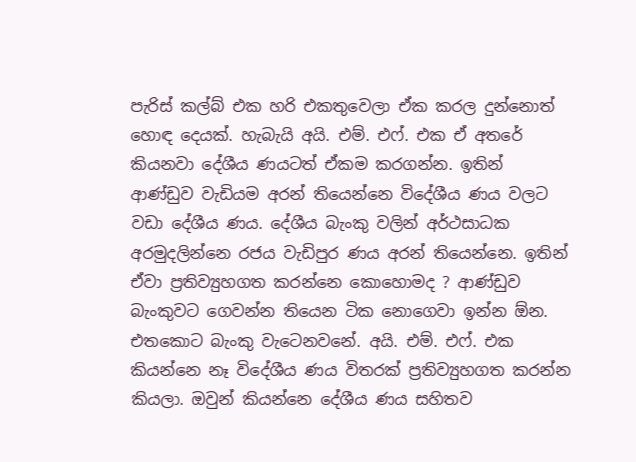පැරිස් කල්බ් එක හරි එකතුවෙලා ඒක කරල දුන්නොත් හොඳ දෙයක්. හැබැයි අයි. එම්. එෆ්. එක ඒ අතරේ කියනවා දේශීය ණයටත් ඒකම කරගන්න. ඉතින් ආණ්ඩුව වැඩියම අරන් තියෙන්නෙ විදේශීය ණය වලට වඩා දේශීය ණය. දේශීය බැංකු වලින් අර්ථසාධක අරමුදලින්නෙ රජය වැඩිපුර ණය අරන් තියෙන්නෙ. ඉතින් ඒවා ප්‍රතිව්‍යුහගත කරන්නෙ කොහොමද ? ආණ්ඩුව බැංකුවට ගෙවන්න තියෙන ටික නොගෙවා ඉන්න ඕන. එතකොට බැංකු වැටෙනවනේ. අයි. එම්. එෆ්. එක කියන්නෙ නෑ විදේශීය ණය විතරක් ප්‍රතිව්‍යුහගත කරන්න කියලා. ඔවුන් කියන්නෙ දේශීය ණය සහිතව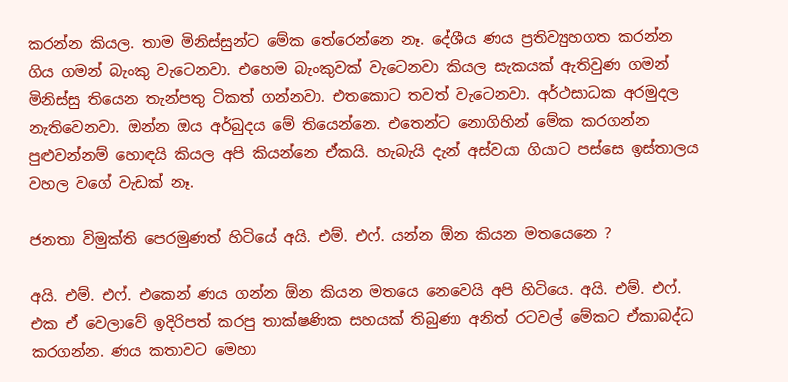කරන්න කියල. තාම මිනිස්සුන්ට මේක තේරෙන්නෙ නෑ. දේශීය ණය ප්‍රතිව්‍යුහගත කරන්න ගිය ගමන් බැංකු වැටෙනවා. එහෙම බැංකුවක් වැටෙනවා කියල සැකයක් ඇතිවුණ ගමන් මිනිස්සු තියෙන තැන්පතු ටිකත් ගන්නවා. එතකොට තවත් වැටෙනවා. අර්ථසාධක අරමුදල නැතිවෙනවා. ඔන්න ඔය අර්බුදය මේ තියෙන්නෙ. එතෙන්ට නොගිහින් මේක කරගන්න පුළුවන්නම් හොඳයි කියල අපි කියන්නෙ ඒකයි. හැබැයි දැන් අස්වයා ගියාට පස්සෙ ඉස්තාලය වහල වගේ වැඩක් නෑ.

ජනතා විමුක්ති පෙරමුණත් හිටියේ අයි. එම්. එෆ්. යන්න ඕන කියන මතයෙනෙ ?

අයි. එම්. එෆ්. එකෙන් ණය ගන්න ඕන කියන මතයෙ නෙවෙයි අපි හිටියෙ. අයි. එම්. එෆ්. එක ඒ වෙලාවේ ඉදිරිපත් කරපු තාක්ෂණික සහයක් තිබුණා අනිත් රටවල් මේකට ඒකාබද්ධ කරගන්න. ණය කතාවට මෙහා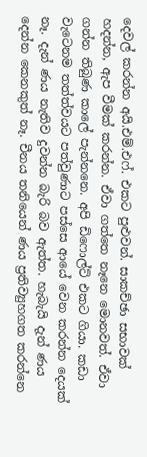දෙවල් කරන්න අයි.එම්.එෆ්. එකට පුළුවන්. සාකච්ඡා සභාවක් හදන්න, ඇප වීමක් කරන්න. ඒවා ගත්තෙ නෑනෙ මොනවත්. ඒවා ගන්න තිබුණ කාලේ පැන්නනෙ. අපි ඩිෆොල්ට් එකට ගියා. කඩා වැටෙනම තත්ත්වයට පත්වුණාට පස්සෙ ආයේ වෙන කරන්න දෙයක් නෑ. දැන් ණය නැතිව දුවන්න බැරි බව ඇත්ත. හැබැයි දැන් ණය දෙන්න කෙනකුත් නෑ. චීනය තනියෙන් ණය ප්‍රතිව්‍යුහගත කරන්නෙ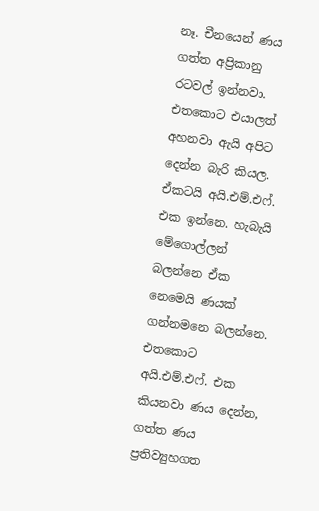නෑ. චීනයෙන් ණය ගත්ත අප්‍රිකානු රටවල් ඉන්නවා. එතකොට එයාලත් අහනවා ඇයි අපිට දෙන්න බැරි කියල. ඒකටයි අයි.එම්.එෆ්. එක ඉන්නෙ. හැබැයි මේගොල්ලන් බලන්නෙ ඒක නෙමෙයි ණයක් ගන්නමනෙ බලන්නෙ. එතකොට අයි.එම්.එෆ්. එක කියනවා ණය දෙන්න, ගත්ත ණය ප්‍රතිව්‍යුහගත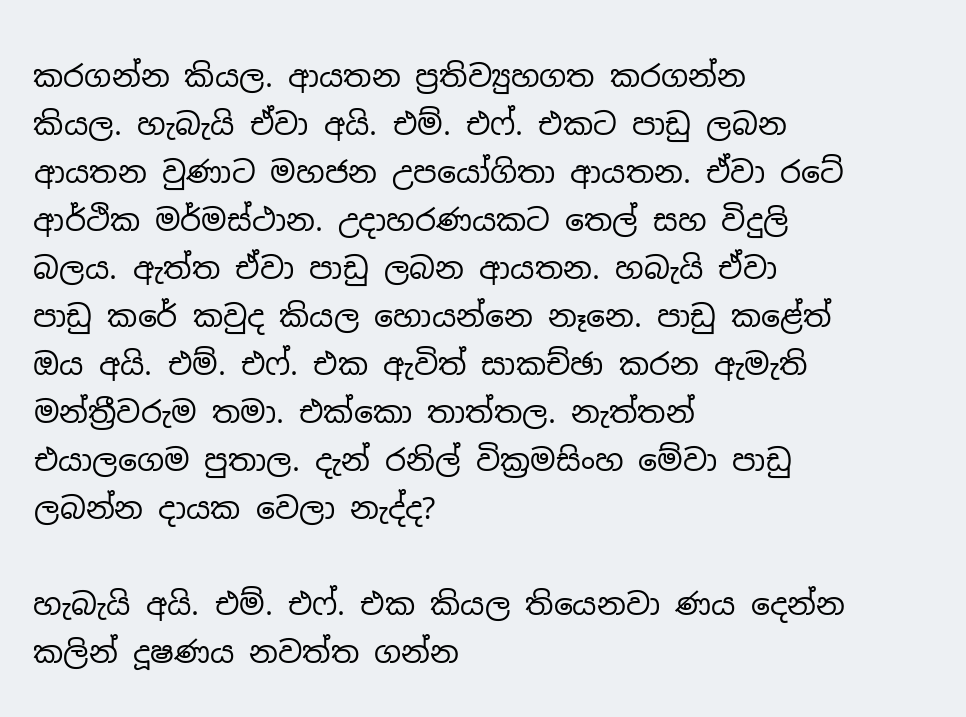කරගන්න කියල. ආයතන ප්‍රතිව්‍යුහගත කරගන්න කියල. හැබැයි ඒවා අයි. එම්. එෆ්. එකට පාඩු ලබන ආයතන වුණාට මහජන උපයෝගිතා ආයතන. ඒවා රටේ ආර්ථික මර්මස්ථාන. උදාහරණයකට තෙල් සහ විදුලි බලය. ඇත්ත ඒවා පාඩු ලබන ආයතන. හබැයි ඒවා පාඩු කරේ කවුද කියල හොයන්නෙ නෑනෙ. පාඩු කළේත් ඔය අයි. එම්. එෆ්. එක ඇවිත් සාකච්ඡා කරන ඇමැති මන්ත්‍රීවරුම තමා. එක්කො තාත්තල. නැත්තන් එයාලගෙම පුතාල. දැන් රනිල් වික්‍රමසිංහ මේවා පාඩු ලබන්න දායක වෙලා නැද්ද?

හැබැයි අයි. එම්. එෆ්. එක කියල තියෙනවා ණය දෙන්න කලින් දූෂණය නවත්ත ගන්න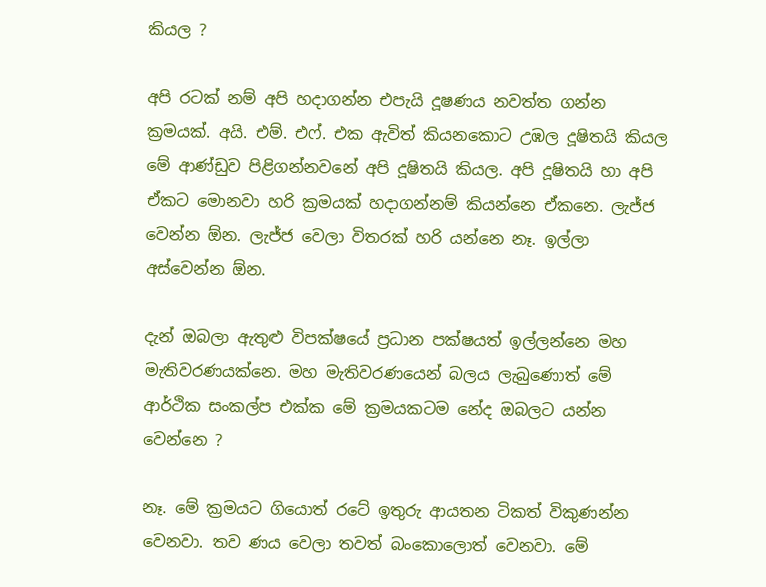කියල ?

අපි රටක් නම් අපි හදාගන්න එපැයි දූෂණය නවත්ත ගන්න ක්‍රමයක්. අයි. එම්. එෆ්. එක ඇවිත් කියනකොට උඹල දූෂිතයි කියල මේ ආණ්ඩුව පිළිගන්නවනේ අපි දූෂිතයි කියල. අපි දූෂිතයි හා අපි ඒකට මොනවා හරි ක්‍රමයක් හදාගන්නම් කියන්නෙ ඒකනෙ. ලැජ්ජ වෙන්න ඕන. ලැජ්ජ වෙලා විතරක් හරි යන්නෙ නෑ. ඉල්ලා අස්වෙන්න ඕන.

දැන් ඔබලා ඇතුළු විපක්ෂයේ ප්‍රධාන පක්ෂයත් ඉල්ලන්නෙ මහ මැතිවරණයක්නෙ. මහ මැතිවරණයෙන් බලය ලැබුණොත් මේ ආර්ථික සංකල්ප එක්ක මේ ක්‍රමයකටම නේද ඔබලට යන්න වෙන්නෙ ?

නෑ. මේ ක්‍රමයට ගියොත් රටේ ඉතුරු ආයතන ටිකත් විකුණන්න වෙනවා. තව ණය වෙලා තවත් බංකොලොත් වෙනවා. මේ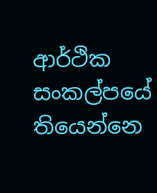ආර්ථික සංකල්පයේ තියෙන්නෙ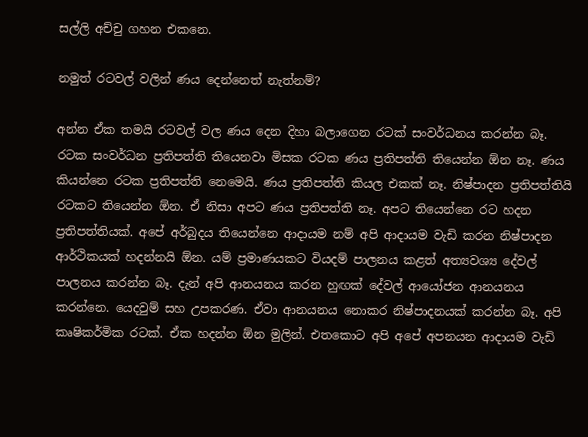සල්ලි අච්චු ගහන එකනෙ.

නමුත් රටවල් වලින් ණය දෙන්නෙත් නැත්නම්?

අන්න ඒක තමයි රටවල් වල ණය දෙන දිහා බලාගෙන රටක් සංවර්ධනය කරන්න බෑ. රටක සංවර්ධන ප්‍රතිපත්ති තියෙනවා මිසක රටක ණය ප්‍රතිපත්ති තියෙන්න ඕන නෑ. ණය කියන්නෙ රටක ප්‍රතිපත්ති නෙමෙයි. ණය ප්‍රතිපත්ති කියල එකක් නෑ. නිෂ්පාදන ප්‍රතිපත්තියි රටකට තියෙන්න ඕන. ඒ නිසා අපට ණය ප්‍රතිපත්ති නෑ. අපට තියෙන්නෙ රට හදන ප්‍රතිපත්තියක්. අපේ අර්බුදය තියෙන්නෙ ආදායම නම් අපි ආදායම වැඩි කරන නිෂ්පාදන ආර්ථිකයක් හදන්නයි ඕන. යම් ප්‍රමාණයකට වියදම් පාලනය කළත් අත්‍යවශ්‍ය දේවල් පාලනය කරන්න බෑ. දැන් අපි ආනයනය කරන හුඟක් දේවල් ආයෝජන ආනයනය කරන්නෙ. යෙදවුම් සහ උපකරණ. ඒවා ආනයනය නොකර නිෂ්පාදනයක් කරන්න බෑ. අපි කෘෂිකර්මික රටක්. ඒක හදන්න ඕන මුලින්. එතකොට අපි අපේ අපනයන ආදායම වැඩි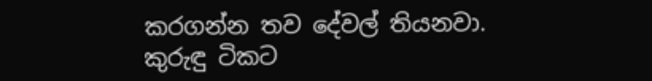කරගන්න තව දේවල් තියනවා. කුරුඳු ටිකට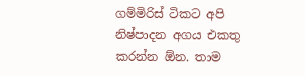ගම්මිරිස් ටිකට අපි නිෂ්පාදන අගය එකතු කරන්න ඕන. තාම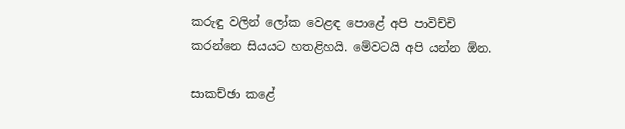කරුඳු වලින් ලෝක වෙළඳ පොළේ අපි පාවිච්චි කරන්නෙ සියයට හතළිහයි. මේවටයි අපි යන්න ඕන.

සාකච්ඡා කළේ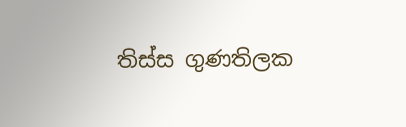තිස්ස ගුණතිලක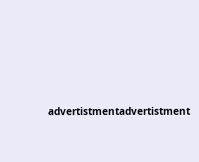advertistmentadvertistment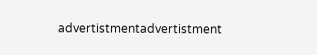advertistmentadvertistment